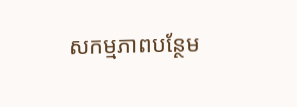សកម្មភាពបន្ថែម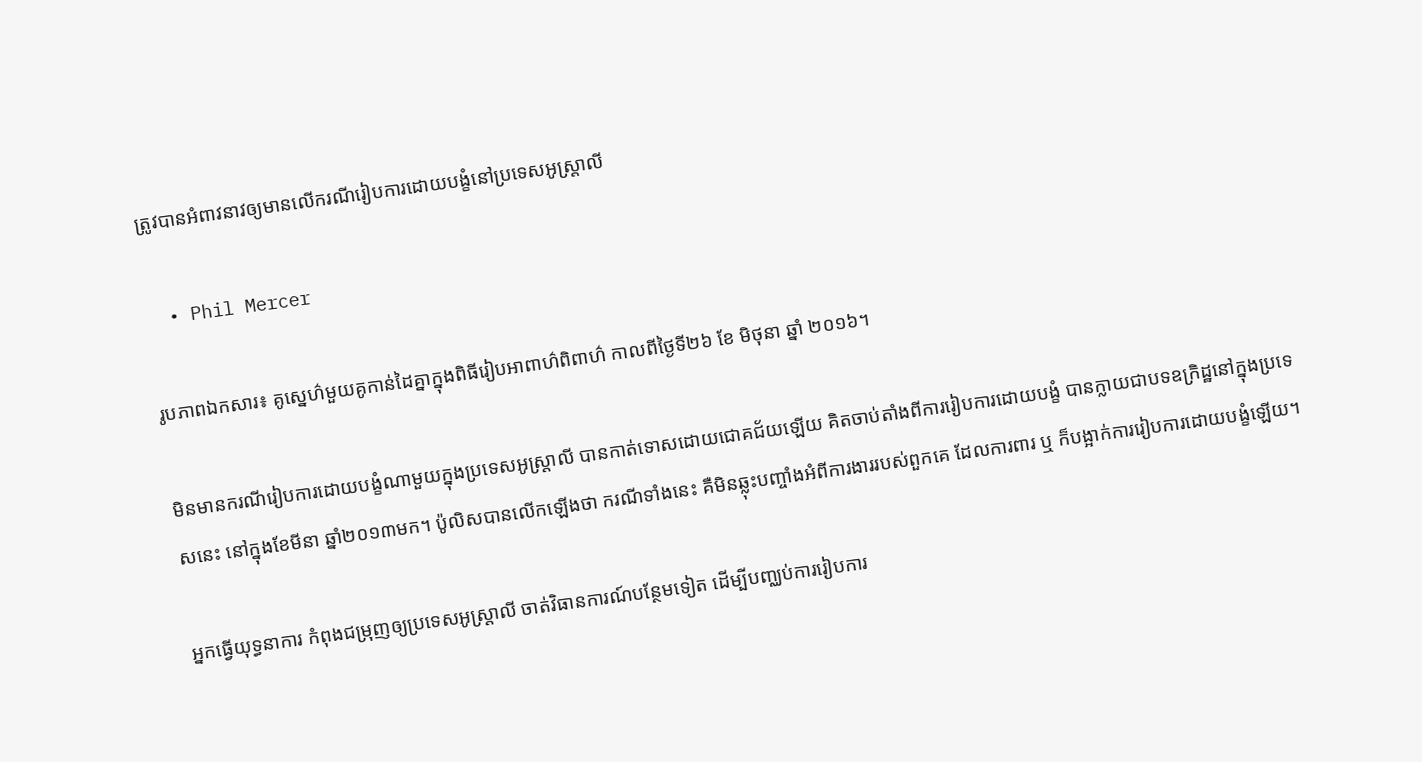ត្រូវបានអំពាវនាវឲ្យមានលើករណីរៀបការដោយបង្ខំនៅប្រទេសអូស្រ្តាលី

  • Phil Mercer

រូបភាពឯកសារ៖ គូស្នេហ៌មួយគូកាន់ដៃគ្នាក្នុងពិធីរៀបអាពាហ៌ពិពាហ៌ កាលពីថ្ងៃទី២៦ ខែ មិថុនា ឆ្នាំ ២០១៦។

មិនមានករណីរៀបការដោយបង្ខំណាមួយក្នុងប្រទេសអូស្រ្តាលី បានកាត់ទោសដោយជោគជ័យឡើយ គិតចាប់តាំងពីការរៀបការដោយបង្ខំ បានក្លាយជាបទឧក្រិដ្ឋនៅក្នុងប្រទេសនេះ នៅក្នុងខែមីនា ឆ្នាំ២០១៣មក។ ប៉ូលិសបានលើកឡើងថា ករណីទាំងនេះ គឺមិនឆ្លុះបញ្ចាំងអំពីការងាររបស់ពួកគេ ដែលការពារ ឬ ក៏បង្អាក់ការរៀបការដោយបង្ខំឡើយ។

អ្នកធ្វើយុទ្ធនាការ កំពុងជម្រុញឲ្យប្រទេសអូស្រ្តាលី ចាត់វិធានការណ៍បន្ថែមទៀត ដើម្បីបញ្ឈប់ការរៀបការ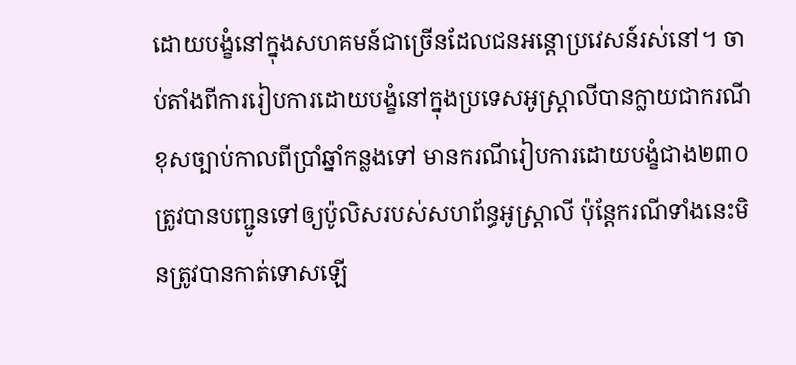ដោយបង្ខំនៅក្នុងសហគមន៍ជាច្រើនដែលជនអន្តោប្រវេសន៍រស់នៅ។ ចាប់តាំងពីការរៀបការដោយបង្ខំនៅក្នុងប្រទេសអូស្រ្តាលីបានក្លាយជាករណីខុសច្បាប់កាលពីប្រាំឆ្នាំកន្លងទៅ មានករណីរៀបការដោយបង្ខំជាង២៣០ ត្រូវបានបញ្ជូនទៅឲ្យប៉ូលិសរបស់សហព័ន្ធអូស្រ្តាលី ប៉ុន្តែករណីទាំងនេះមិនត្រូវបានកាត់ទោសឡើ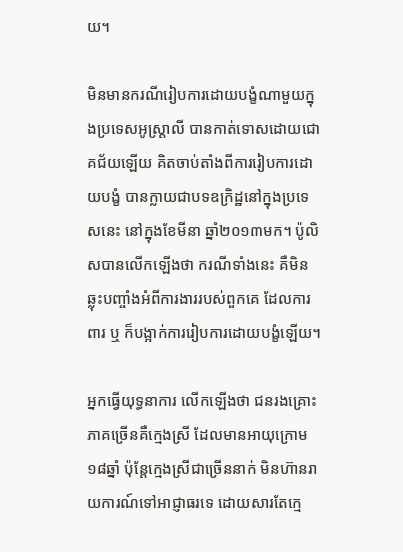យ។

មិនមានករណីរៀបការដោយបង្ខំណាមួយក្នុងប្រទេសអូស្រ្តាលី បានកាត់ទោសដោយជោគជ័យឡើយ គិតចាប់តាំងពីការរៀបការដោយបង្ខំ បានក្លាយជាបទឧក្រិដ្ឋនៅក្នុងប្រទេសនេះ នៅក្នុងខែមីនា ឆ្នាំ២០១៣មក។ ប៉ូលិសបានលើកឡើងថា ករណីទាំងនេះ គឺមិនឆ្លុះបញ្ចាំងអំពីការងាររបស់ពួកគេ ដែលការពារ ឬ ក៏បង្អាក់ការរៀបការដោយបង្ខំឡើយ។

អ្នកធ្វើយុទ្ធនាការ លើកឡើងថា ជនរងគ្រោះភាគច្រើនគឺក្មេងស្រី ដែលមានអាយុក្រោម១៨ឆ្នាំ ប៉ុន្តែក្មេងស្រីជាច្រើននាក់ មិនហ៊ានរាយការណ៍ទៅអាជ្ញាធរទេ ដោយសារតែក្មេ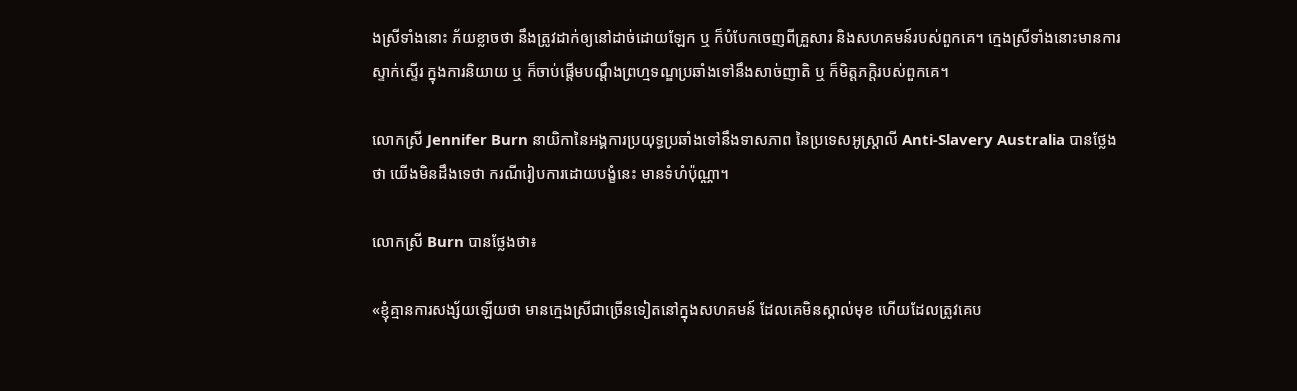ងស្រីទាំងនោះ ភ័យខ្លាចថា នឹងត្រូវដាក់ឲ្យនៅដាច់ដោយឡែក ឬ ក៏បំបែកចេញពីគ្រួសារ និងសហគមន៍របស់ពួកគេ។ ក្មេងស្រីទាំងនោះមានការស្ទាក់ស្ទើរ ក្នុងការនិយាយ ឬ ក៏ចាប់ផ្តើមបណ្តឹងព្រហ្មទណ្ឌប្រឆាំងទៅនឹងសាច់ញាតិ ឬ ក៏មិត្តភក្តិរបស់ពួកគេ។

លោកស្រី Jennifer Burn នាយិកានៃអង្គការប្រយុទ្ធប្រឆាំងទៅនឹងទាសភាព នៃប្រទេសអូស្រ្តាលី Anti-Slavery Australia បានថ្លែងថា យើងមិនដឹងទេថា ករណីរៀបការដោយបង្ខំនេះ មានទំហំប៉ុណ្ណា។

លោកស្រី Burn បានថ្លែងថា៖

«ខ្ញុំគ្មានការសង្ស័យឡើយថា មានក្មេងស្រីជាច្រើនទៀតនៅក្នុងសហគមន៍ ដែលគេមិនស្គាល់មុខ ហើយដែលត្រូវគេប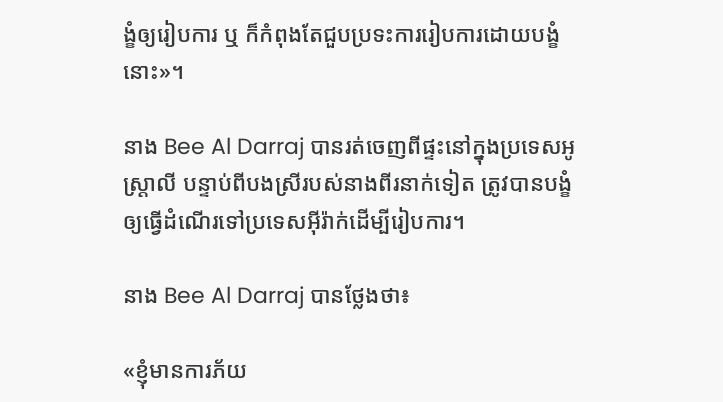ង្ខំឲ្យរៀបការ ឬ ក៏កំពុងតែជួបប្រទះការរៀបការដោយបង្ខំនោះ»។

នាង Bee Al Darraj បានរត់ចេញពីផ្ទះនៅក្នុងប្រទេសអូស្រ្តាលី បន្ទាប់ពីបងស្រីរបស់នាងពីរនាក់ទៀត ត្រូវបានបង្ខំឲ្យធ្វើដំណើរទៅប្រទេសអ៊ីរ៉ាក់ដើម្បីរៀបការ។

នាង Bee Al Darraj បានថ្លែងថា៖

«ខ្ញុំមានការភ័យ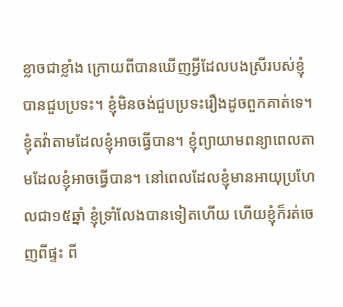ខ្លាចជាខ្លាំង ក្រោយពីបានឃើញអ្វីដែលបងស្រីរបស់ខ្ញុំបានជួបប្រទះ។ ខ្ញុំមិនចង់ជួបប្រទះរឿងដូចពួកគាត់ទេ។ ខ្ញុំតវ៉ាតាមដែលខ្ញុំអាចធ្វើបាន។ ខ្ញុំព្យាយាមពន្យាពេលតាមដែលខ្ញុំអាចធ្វើបាន។ នៅពេលដែលខ្ញុំមានអាយុប្រហែលជា១៥ឆ្នាំ ខ្ញុំទ្រាំលែងបានទៀតហើយ ហើយខ្ញុំក៏រត់ចេញពីផ្ទះ ពី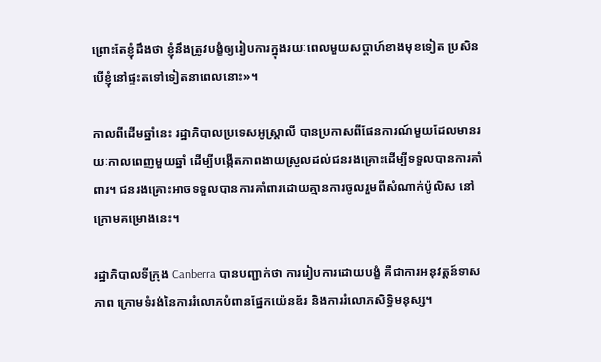ព្រោះតែខ្ញុំដឹងថា ខ្ញុំនឹងត្រូវបង្ខំឲ្យរៀបការក្នុងរយៈពេលមួយសប្តាហ៍ខាងមុខទៀត ប្រសិនបើខ្ញុំនៅផ្ទះតទៅទៀតនាពេលនោះ»។

កាលពីដើមឆ្នាំនេះ រដ្ឋាភិបាលប្រទេសអូស្រ្តាលី បានប្រកាសពីផែនការណ៍មួយដែលមានរយៈកាលពេញមួយឆ្នាំ ដើម្បីបង្កើតភាពងាយស្រួលដល់ជនរងគ្រោះដើម្បីទទួលបានការគាំពារ។ ជនរងគ្រោះអាចទទួលបានការគាំពារដោយគ្មានការចូលរួមពីសំណាក់ប៉ូលិស នៅក្រោមគម្រោងនេះ។

រដ្ឋាភិបាលទីក្រុង Canberra បានបញ្ជាក់ថា ការរៀបការដោយបង្ខំ គឺជាការអនុវត្តន៍ទាសភាព ក្រោមទំរង់នៃការរំលោភបំពានផ្នែកយ៉េនឌ័រ និងការរំលោភសិទ្ធិមនុស្ស។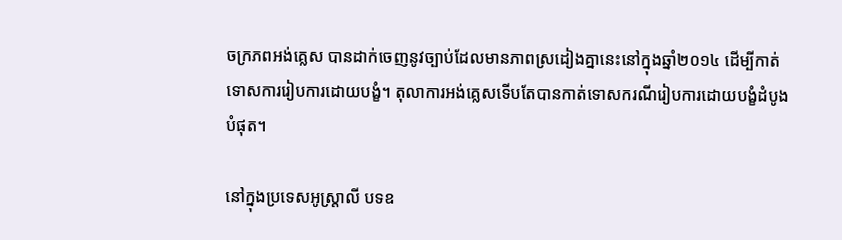ចក្រភពអង់គ្លេស បានដាក់ចេញនូវច្បាប់ដែលមានភាពស្រដៀងគ្នានេះនៅក្នុងឆ្នាំ២០១៤ ដើម្បីកាត់ទោសការរៀបការដោយបង្ខំ។ តុលាការអង់គ្លេសទើបតែបានកាត់ទោសករណីរៀបការដោយបង្ខំដំបូងបំផុត។

នៅក្នុងប្រទេសអូស្រ្តាលី បទឧ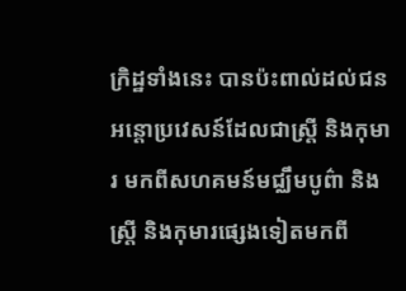ក្រិដ្ឋទាំងនេះ បានប៉ះពាល់ដល់ជនអន្តោប្រវេសន៍ដែលជាស្រ្តី និងកុមារ មកពីសហគមន៍មជ្ឈឹមបូព៌ា និងស្រ្តី និងកុមារផ្សេងទៀតមកពី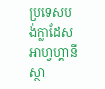ប្រទេសបង់ក្លាដែស អាហ្វហ្គានីស្ថា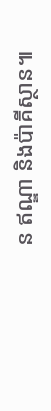ន ឥណ្ឌា និងប៉ាគីស្ថាន៕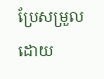ប្រែសម្រួលដោយ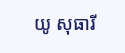យូ សុធារី